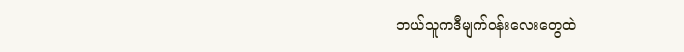ဘယ်သူကဒီမျက်ဝန်းလေးတွေထဲ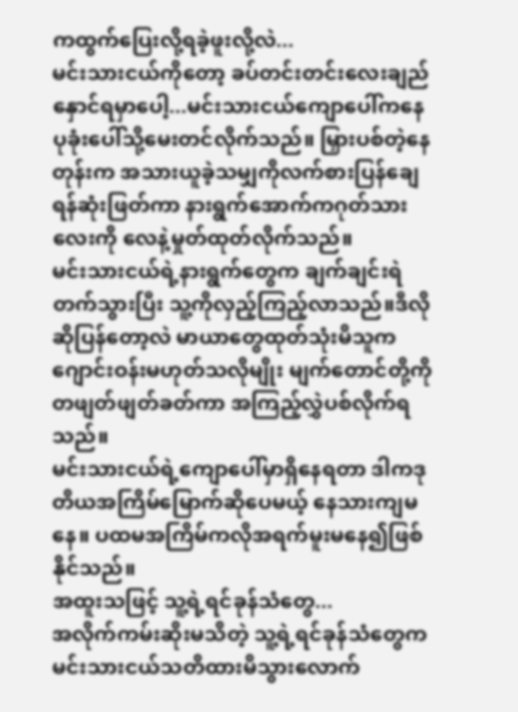ကထွက်ပြေးလို့ရခဲ့ဖူးလို့လဲ...
မင်းသားငယ်ကိုတော့ ခပ်တင်းတင်းလေးချည်နှောင်ရမှာပေါ့...မင်းသားငယ်ကျောပေါ်ကနေ ပုခုံးပေါ်သို့မေးတင်လိုက်သည်။ မြှားပစ်တဲ့နေတုန်းက အသားယူခဲ့သမျှကိုလက်စားပြန်ချေရန်ဆုံးဖြတ်ကာ နားရွက်အောက်ကဂုတ်သားလေးကို လေနဲ့မှုတ်ထုတ်လိုက်သည်။
မင်းသားငယ်ရဲ့နားရွက်တွေက ချက်ချင်းရဲတက်သွားပြီး သူ့ကိုလှည့်ကြည့်လာသည်။ဒီလိုဆိုပြန်တော့လဲ မာယာတွေထုတ်သုံးမိသူက ဂျောင်းဝန်းမဟုတ်သလိုမျိုး မျက်တောင်တို့ကိုတဖျတ်ဖျတ်ခတ်ကာ အကြည့်လွှဲပစ်လိုက်ရသည်။
မင်းသားငယ်ရဲ့ကျောပေါ်မှာရှိနေရတာ ဒါကဒုတိယအကြိမ်မြောက်ဆိုပေမယ့် နေသားကျမနေ။ ပထမအကြိမ်ကလိုအရက်မူးမနေ၍ဖြစ်နိုင်သည်။
အထူးသဖြင့် သူ့ရဲ့ရင်ခုန်သံတွေ...
အလိုက်ကမ်းဆိုးမသိတဲ့ သူ့ရဲ့ရင်ခုန်သံတွေက မင်းသားငယ်သတိထားမိသွားလောက်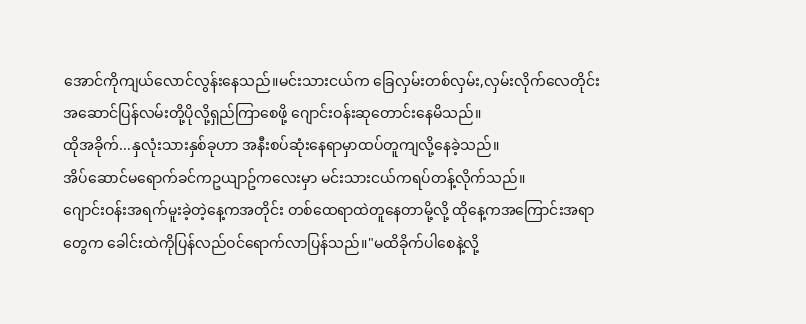အောင်ကိုကျယ်လောင်လွန်းနေသည်။မင်းသားငယ်က ခြေလှမ်းတစ်လှမ်း,လှမ်းလိုက်လေတိုင်း အဆောင်ပြန်လမ်းတို့ပိုလို့ရှည်ကြာစေဖို့ ဂျောင်းဝန်းဆုတောင်းနေမိသည်။
ထိုအခိုက်...နှလုံးသားနှစ်ခုဟာ အနီးစပ်ဆုံးနေရာမှာထပ်တူကျလို့နေခဲ့သည်။
အိပ်ဆောင်မရောက်ခင်ကဥယျာဥ်ကလေးမှာ မင်းသားငယ်ကရပ်တန့်လိုက်သည်။
ဂျောင်းဝန်းအရက်မူးခဲ့တဲ့နေ့ကအတိုင်း တစ်ထေရာထဲတူနေတာမို့လို့ ထိုနေ့ကအကြောင်းအရာတွေက ခေါင်းထဲကိုပြန်လည်ဝင်ရောက်လာပြန်သည်။"မထိခိုက်ပါစေနဲ့လို့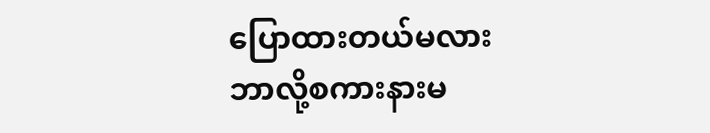ပြောထားတယ်မလား
ဘာလို့စကားနားမ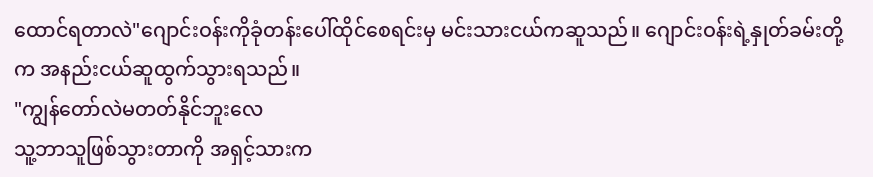ထောင်ရတာလဲ"ဂျောင်းဝန်းကိုခုံတန်းပေါ်ထိုင်စေရင်းမှ မင်းသားငယ်ကဆူသည်။ ဂျောင်းဝန်းရဲ့နှုတ်ခမ်းတို့က အနည်းငယ်ဆူထွက်သွားရသည်။
"ကျွန်တော်လဲမတတ်နိုင်ဘူးလေ
သူ့ဘာသူဖြစ်သွားတာကို အရှင့်သားက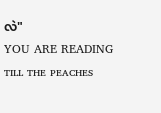လဲ"
YOU ARE READING
ᴛɪʟʟ ᴛʜᴇ ᴘᴇᴀᴄʜᴇꜱ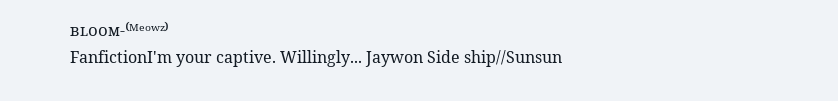ʙʟᴏᴏᴍ-⁽ᴹᵉᵒʷᶻ⁾
FanfictionI'm your captive. Willingly... Jaywon Side ship//Sunsun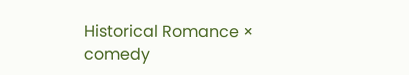Historical Romance × comedy